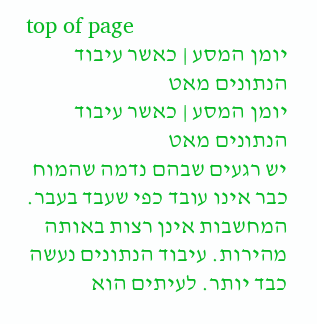top of page
יומן המסע | כאשר עיבוד הנתונים מאט
יומן המסע | כאשר עיבוד הנתונים מאט
יש רגעים שבהם נדמה שהמוח כבר אינו עובד כפי שעבד בעבר.
המחשבות אינן רצות באותה מהירות. עיבוד הנתונים נעשה כבד יותר. לעיתים הוא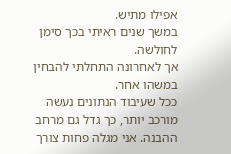אפילו מתיש.
במשך שנים ראיתי בכך סימן לחולשה.
אך לאחרונה התחלתי להבחין במשהו אחר.
ככל שעיבוד הנתונים נעשה מורכב יותר, כך גדל גם מרחב ההבנה. אני מגלה פחות צורך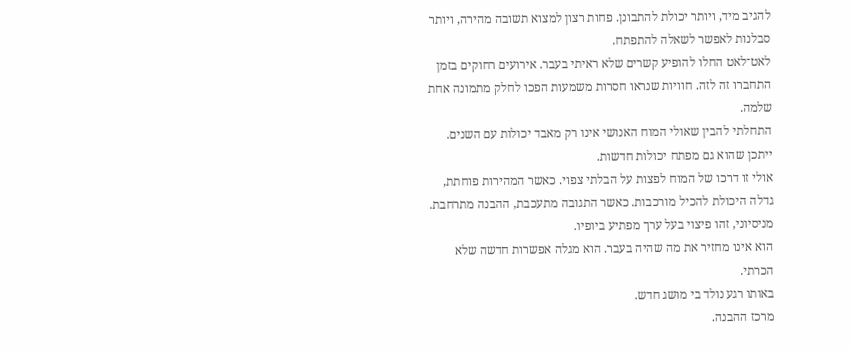להגיב מיד, ויותר יכולת להתבונן. פחות רצון למצוא תשובה מהירה, ויותר סבלנות לאפשר לשאלה להתפתח.
לאט־לאט החלו להופיע קשרים שלא ראיתי בעבר. אירועים רחוקים בזמן התחברו זה לזה. חוויות שנראו חסרות משמעות הפכו לחלק מתמונה אחת שלמה.
התחלתי להבין שאולי המוח האנושי אינו רק מאבד יכולות עם השנים.
ייתכן שהוא גם מפתח יכולות חדשות.
אולי זו דרכו של המוח לפצות על הבלתי צפוי. כאשר המהירות פוחתת, גדלה היכולת להכיל מורכבות. כאשר התגובה מתעכבת, ההבנה מתרחבת.
מניסיוני, זהו פיצוי בעל ערך מפתיע ביופיו.
הוא אינו מחזיר את מה שהיה בעבר. הוא מגלה אפשרות חדשה שלא הכרתי.
באותו רגע נולד בי מושג חדש.
מרכז ההבנה.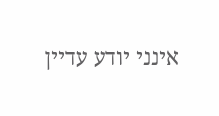אינני יודע עדיין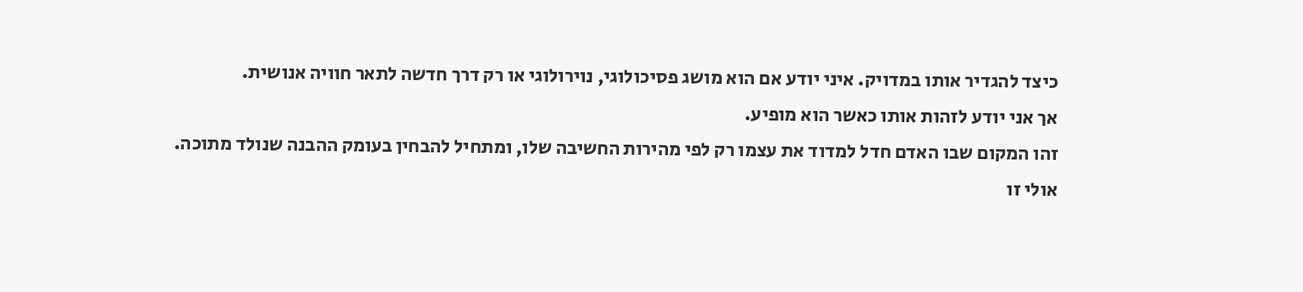כיצד להגדיר אותו במדויק. איני יודע אם הוא מושג פסיכולוגי, נוירולוגי או רק דרך חדשה לתאר חוויה אנושית.
אך אני יודע לזהות אותו כאשר הוא מופיע.
זהו המקום שבו האדם חדל למדוד את עצמו רק לפי מהירות החשיבה שלו, ומתחיל להבחין בעומק ההבנה שנולד מתוכה.
אולי זו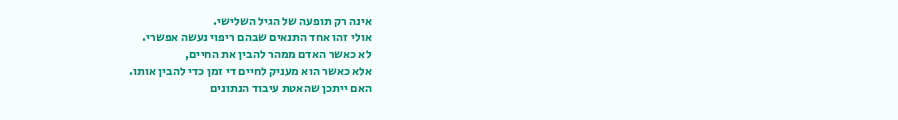אינה רק תופעה של הגיל השלישי.
אולי זהו אחד התנאים שבהם ריפוי נעשה אפשרי.
לא כאשר האדם ממהר להבין את החיים,
אלא כאשר הוא מעניק לחיים די זמן כדי להבין אותו.
האם ייתכן שהאטת עיבוד הנתונים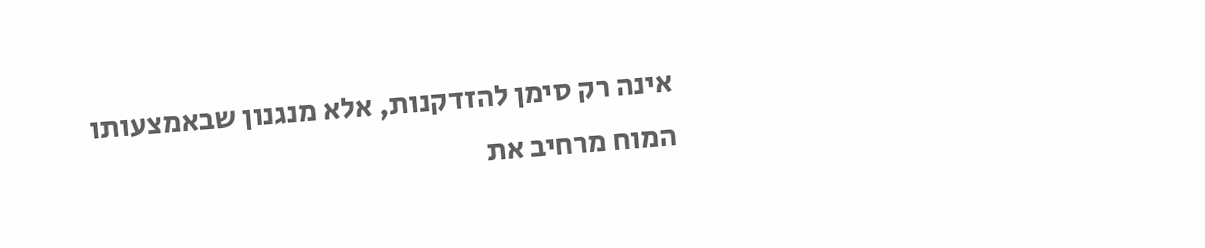אינה רק סימן להזדקנות, אלא מנגנון שבאמצעותו המוח מרחיב את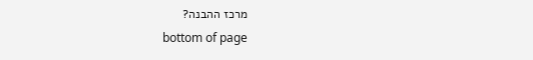מרכז ההבנה?
bottom of page